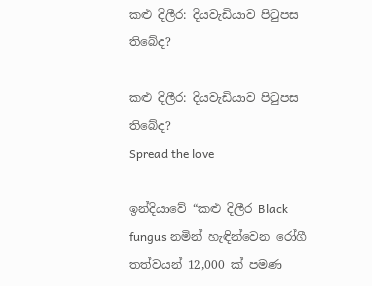කළු දිලීර: දියවැඩියාව පිටුපස තිබේද?

කළු දිලීර: දියවැඩියාව පිටුපස තිබේද?
Spread the love

ඉන්දියාවේ “කළු දිලීර Black fungus නමින් හැඳින්වෙන රෝගී තත්වයන් 12,000 ක් පමණ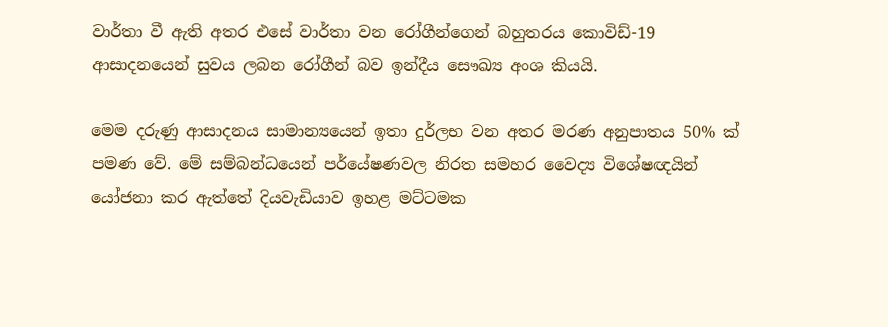වාර්තා වී ඇති අතර එසේ වාර්තා වන රෝගීන්ගෙන් බහුතරය කොවිඩ්-19 ආසාදනයෙන් සුවය ලබන රෝගීන් බව ඉන්දීය සෞඛ්‍ය අංශ කියයි.

මෙම දරුණු ආසාදනය සාමාන්‍යයෙන් ඉතා දුර්ලභ වන අතර මරණ අනුපාතය 50% ක් පමණ වේ. මේ සම්බන්ධයෙන් පර්යේෂණවල නිරත සමහර වෛද්‍ය විශේෂඥයින් යෝජනා කර ඇත්තේ දියවැඩියාව ඉහළ මට්ටමක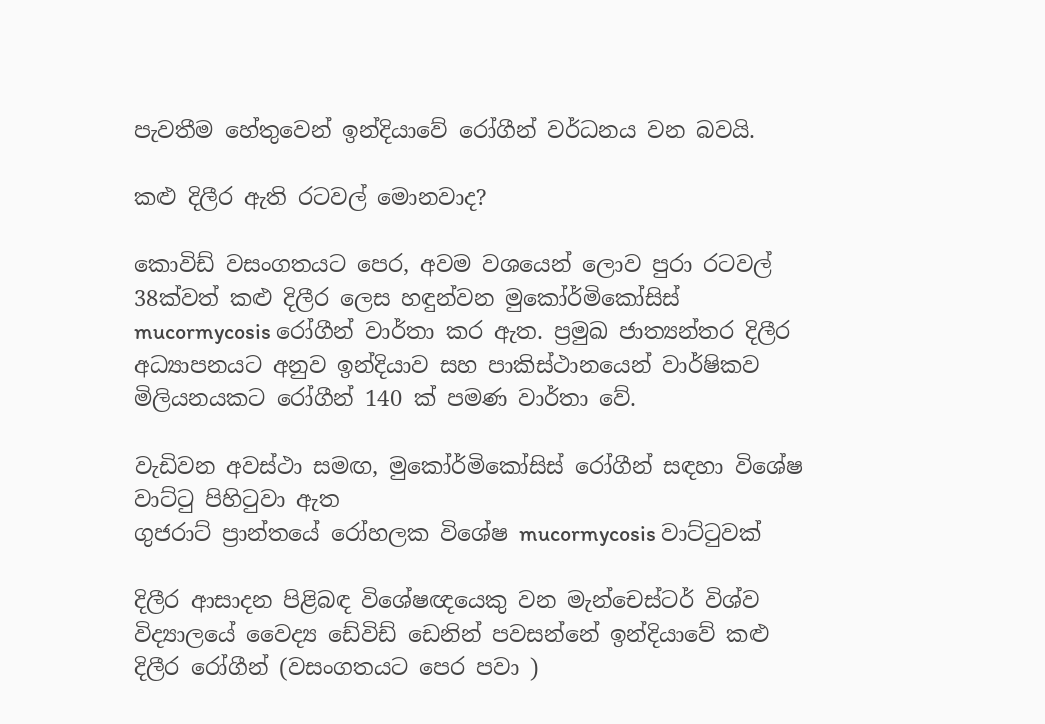පැවතීම හේතුවෙන් ඉන්දියාවේ රෝගීන් වර්ධනය වන බවයි.

කළු දිලීර ඇති රටවල් මොනවාද?

කොවිඩ් වසංගතයට පෙර, අවම වශයෙන් ලොව පුරා රටවල් 38ක්වත් කළු දිලීර ලෙස හඳුන්වන මුකෝර්මිකෝසිස් mucormycosis රෝගීන් වාර්තා කර ඇත. ප්‍රමුඛ ජාත්‍යන්තර දිලීර අධ්‍යාපනයට අනුව ඉන්දියාව සහ පාකිස්ථානයෙන් වාර්ෂිකව මිලියනයකට රෝගීන් 140 ක් පමණ වාර්තා වේ.

වැඩිවන අවස්ථා සමඟ, මුකෝර්මිකෝසිස් රෝගීන් සඳහා විශේෂ වාට්ටු පිහිටුවා ඇත
ගුජරාට් ප්‍රාන්තයේ රෝහලක විශේෂ mucormycosis වාට්ටුවක්

දිලීර ආසාදන පිළිබඳ විශේෂඥයෙකු වන මැන්චෙස්ටර් විශ්ව විද්‍යාලයේ වෛද්‍ය ඩේවිඩ් ඩෙනින් පවසන්නේ ඉන්දියාවේ කළු දිලීර රෝගීන් (වසංගතයට පෙර පවා )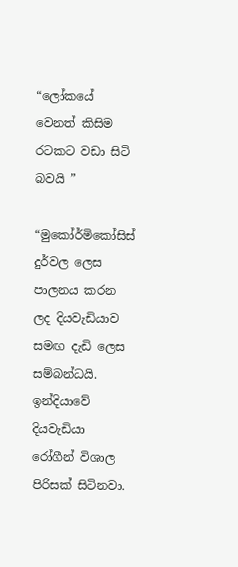“ලෝකයේ වෙනත් කිසිම රටකට වඩා සිටි බවයි ”

“මුකෝර්මිකෝසිස් දුර්වල ලෙස පාලනය කරන ලද දියවැඩියාව සමඟ දැඩි ලෙස සම්බන්ධයි. ඉන්දියාවේ දියවැඩියා රෝගීන් විශාල පිරිසක් සිටිනවා.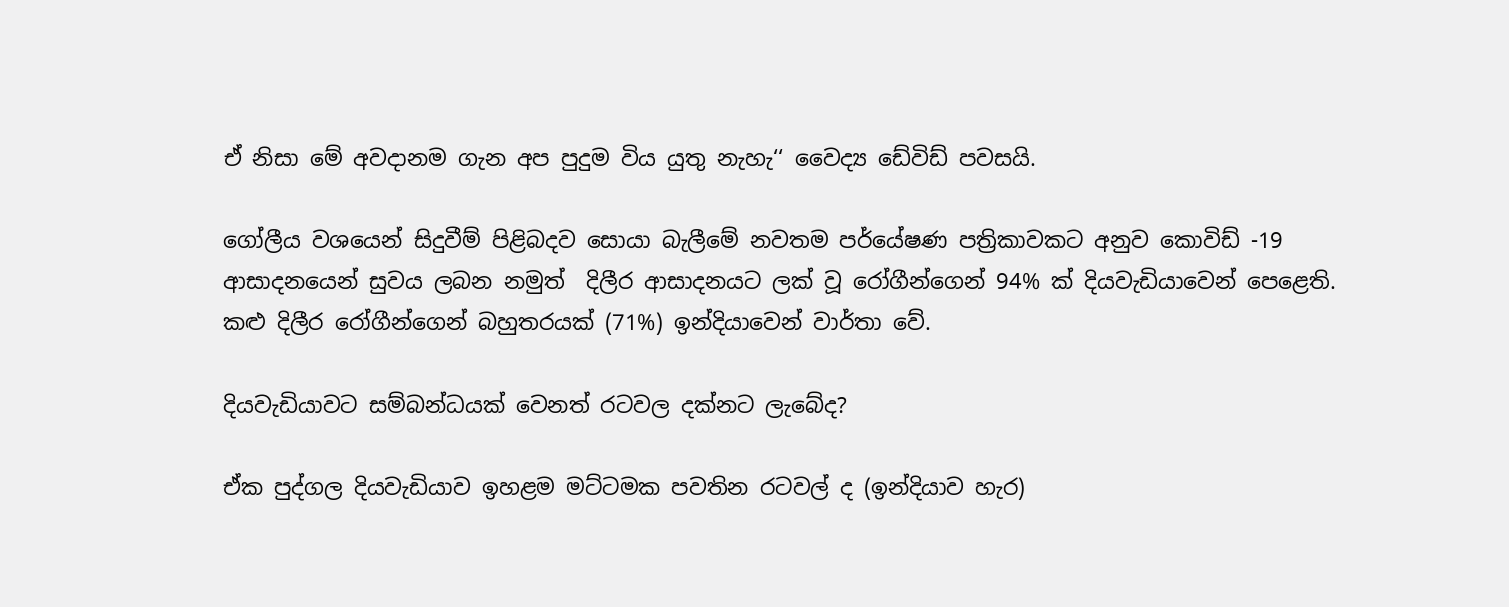ඒ නිසා මේ අවදානම ගැන අප පුදුම විය යුතු නැහැ‘‘ වෛද්‍ය ඩේවිඩ් පවසයි.

ගෝලීය වශයෙන් සිදුවීම් පිළිබදව සොයා බැලීමේ නවතම පර්යේෂණ පත්‍රිකාවකට අනුව කොවිඩ් -19 ආසාදනයෙන් සුවය ලබන නමුත්  දිලීර ආසාදනයට ලක් වූ රෝගීන්ගෙන් 94% ක් දියවැඩියාවෙන් පෙළෙති. කළු දිලීර රෝගීන්ගෙන් බහුතරයක් (71%) ඉන්දියාවෙන් වාර්තා වේ.

දියවැඩියාවට සම්බන්ධයක් වෙනත් රටවල දක්නට ලැබේද?

ඒක පුද්ගල දියවැඩියාව ඉහළම මට්ටමක පවතින රටවල් ද (ඉන්දියාව හැර)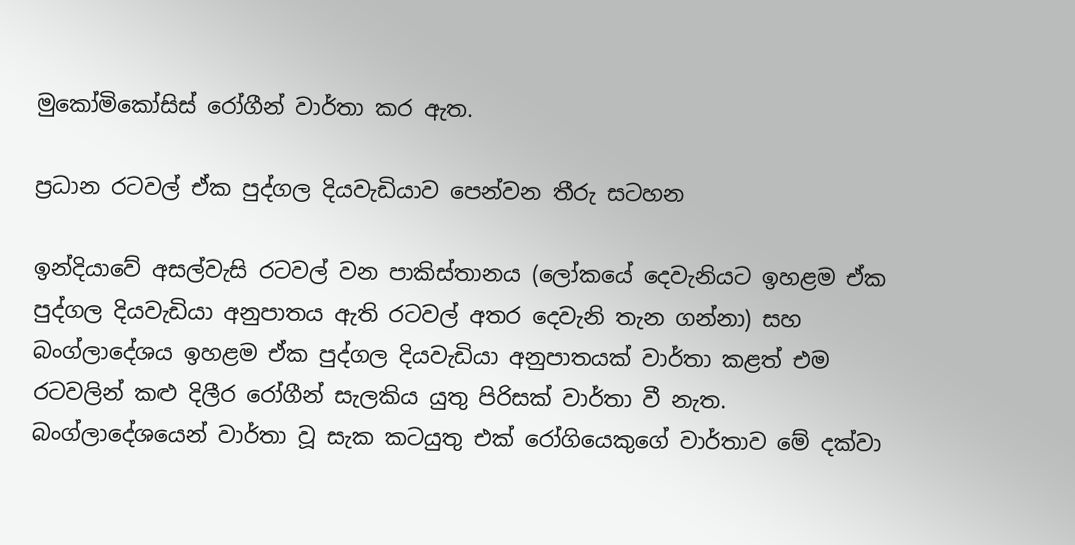මුකෝමිකෝසිස් රෝගීන් වාර්තා කර ඇත.

ප්‍රධාන රටවල් ඒක පුද්ගල දියවැඩියාව පෙන්වන තීරු සටහන

ඉන්දියාවේ අසල්වැසි රටවල් වන පාකිස්තානය (ලෝකයේ දෙවැනියට ඉහළම ඒක පුද්ගල දියවැඩියා අනුපාතය ඇති රටවල් අතර දෙවැනි තැන ගන්නා) සහ බංග්ලාදේශය ඉහළම ඒක පුද්ගල දියවැඩියා අනුපාතයක් වාර්තා කළත් එම රටවලින් කළු දිලීර රෝගීන් සැලකිය යුතු පිරිසක් වාර්තා වී නැත. බංග්ලාදේශයෙන් වාර්තා වූ සැක කටයුතු එක් රෝගියෙකුගේ වාර්තාව මේ දක්වා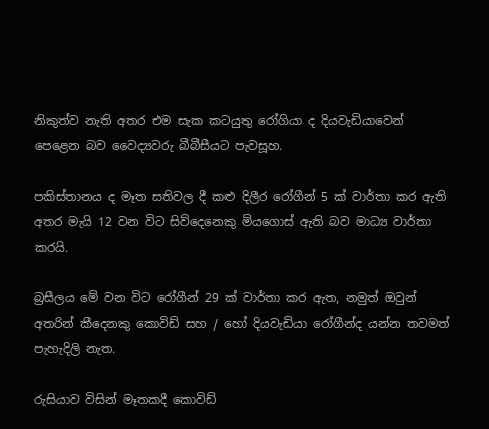නිකුත්ව නැති අතර එම සැක කටයුතු රෝගියා ද දියවැඩියාවෙන් පෙළෙන බව වෛද්‍යවරු බීබීසීයට පැවසූහ.

පකිස්තානය ද මෑත සතිවල දී කළු දිලීර රෝගීන් 5 ක් වාර්තා කර ඇති අතර මැයි 12 වන විට සිව්දෙනෙකු මියගොස් ඇති බව මාධ්‍ය වාර්තා කරයි.

බ්‍රසීලය මේ වන විට රෝගීන් 29 ක් වාර්තා කර ඇත, නමුත් ඔවුන් අතරින් කීදෙනකු කොවිඩ් සහ / හෝ දියවැඩියා රෝගීන්ද යන්න තවමත් පැහැදිලි නැත.

රුසියාව විසින් මෑතකදී කොවිඩ්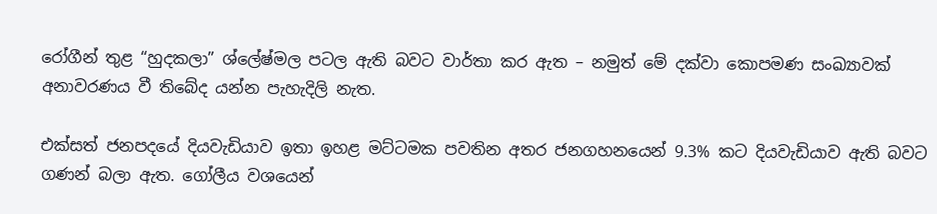රෝගීන් තුළ “හුදකලා” ශ්ලේෂ්මල පටල ඇති බවට වාර්තා කර ඇත – නමුත් මේ දක්වා කොපමණ සංඛ්‍යාවක් අනාවරණය වී තිබේද යන්න පැහැදිලි නැත.

එක්සත් ජනපදයේ දියවැඩියාව ඉතා ඉහළ මට්ටමක පවතින අතර ජනගහනයෙන් 9.3% කට දියවැඩියාව ඇති බවට ගණන් බලා ඇත. ගෝලීය වශයෙන්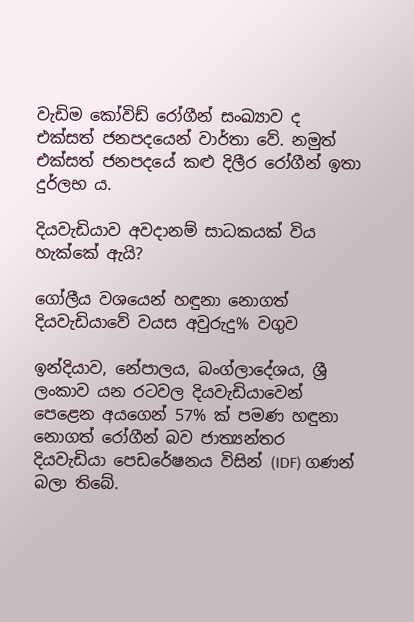වැඩිම කෝවිඩ් රෝගීන් සංඛ්‍යාව ද එක්සත් ජනපදයෙන් වාර්තා වේ. නමුත් එක්සත් ජනපදයේ කළු දිලීර රෝගීන් ඉතා දුර්ලභ ය.

දියවැඩියාව අවදානම් සාධකයක් විය හැක්කේ ඇයි?

ගෝලීය වශයෙන් හඳුනා නොගත් දියවැඩියාවේ වයස අවුරුදු% වගුව

ඉන්දියාව, නේපාලය, බංග්ලාදේශය, ශ්‍රී ලංකාව යන රටවල දියවැඩියාවෙන් පෙළෙන අයගෙන් 57% ක් පමණ හඳුනා නොගත් රෝගීන් බව ජාත්‍යන්තර දියවැඩියා පෙඩරේෂනය විසින් (IDF) ගණන් බලා තිබේ.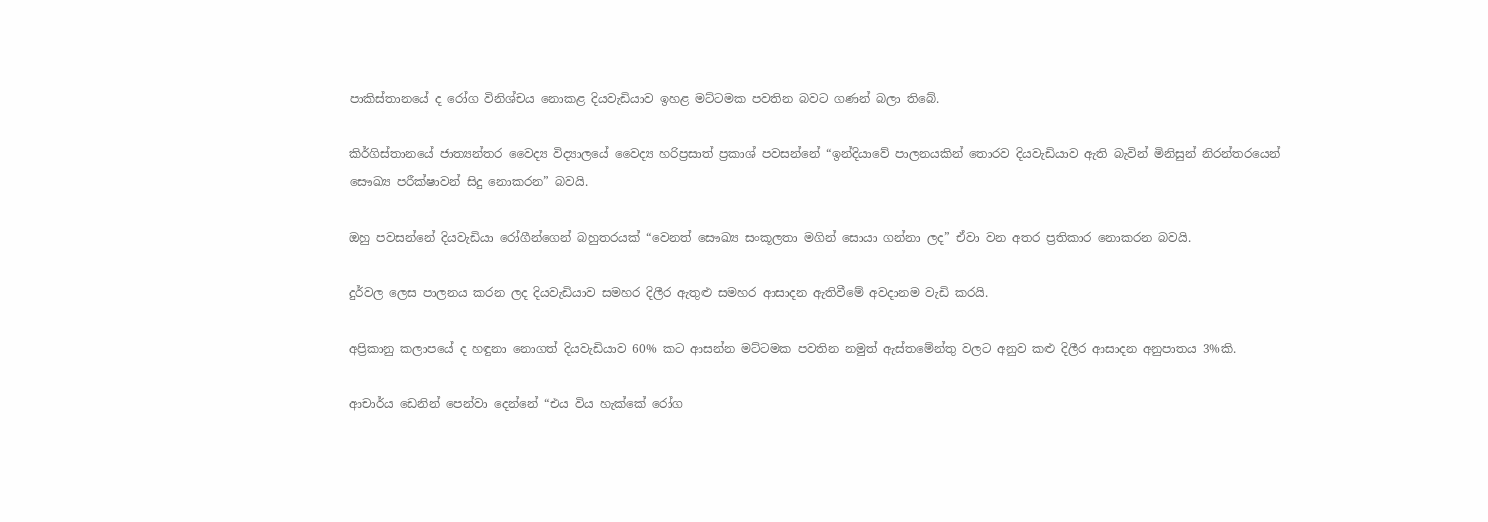පාකිස්තානයේ ද රෝග විනිශ්චය නොකළ දියවැඩියාව ඉහළ මට්ටමක පවතින බවට ගණන් බලා තිබේ.

කිර්ගිස්තානයේ ජාත්‍යන්තර වෛද්‍ය විද්‍යාලයේ වෛද්‍ය හරිප්‍රසාත් ප්‍රකාශ් පවසන්නේ “ඉන්දියාවේ පාලනයකින් තොරව දියවැඩියාව ඇති බැවින් මිනිසුන් නිරන්තරයෙන් සෞඛ්‍ය පරීක්ෂාවන් සිදු නොකරන” බවයි.

ඔහු පවසන්නේ දියවැඩියා රෝගීන්ගෙන් බහුතරයක් “වෙනත් සෞඛ්‍ය සංකූලතා මගින් සොයා ගන්නා ලද” ඒවා වන අතර ප්‍රතිකාර නොකරන බවයි.

දුර්වල ලෙස පාලනය කරන ලද දියවැඩියාව සමහර දිලීර ඇතුළු සමහර ආසාදන ඇතිවීමේ අවදානම වැඩි කරයි.

අප්‍රිකානු කලාපයේ ද හඳුනා නොගත් දියවැඩියාව 60% කට ආසන්න මට්ටමක පවතින නමුත් ඇස්තමේන්තු වලට අනුව කළු දිලීර ආසාදන අනුපාතය 3%කි.

ආචාර්ය ඩෙනින් පෙන්වා දෙන්නේ “එය විය හැක්කේ රෝග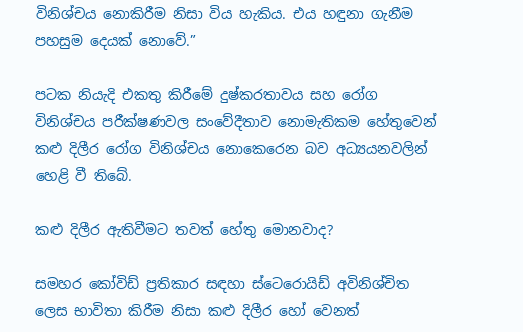විනිශ්චය නොකිරීම නිසා විය හැකිය. එය හඳුනා ගැනීම පහසුම දෙයක් නොවේ.”

පටක නියැදි එකතු කිරීමේ දුෂ්කරතාවය සහ රෝග විනිශ්චය පරීක්ෂණවල සංවේදීතාව නොමැතිකම හේතුවෙන් කළු දිලීර රෝග විනිශ්චය නොකෙරෙන බව අධ්‍යයනවලින් හෙළි වී තිබේ.

කළු දිලීර ඇතිවීමට තවත් හේතු මොනවාද?

සමහර කෝවිඩ් ප්‍රතිකාර සඳහා ස්ටෙරොයිඩ් අවිනිශ්චිත ලෙස භාවිතා කිරීම නිසා කළු දිලීර හෝ වෙනත්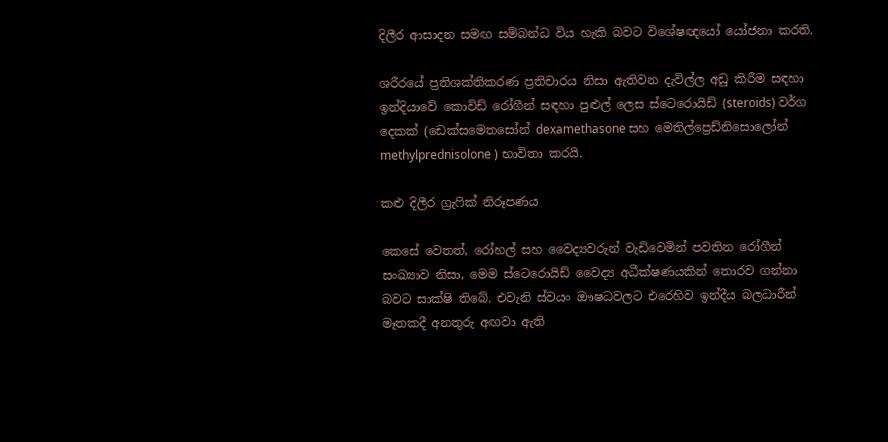දිලීර ආසාදන සමඟ සම්බන්ධ විය හැකි බවට විශේෂඥයෝ යෝජනා කරති.

ශරීරයේ ප්‍රතිශක්තිකරණ ප්‍රතිචාරය නිසා ඇතිවන දැවිල්ල අඩු කිරීම සඳහා ඉන්දියාවේ කොවිඩ් රෝගීන් සඳහා පුළුල් ලෙස ස්ටෙරොයිඩ් (steroids) වර්ග දෙකක් (ඩෙක්සමෙතසෝන් dexamethasone සහ මෙතිල්ප්‍රෙඩ්නිසොලෝන් methylprednisolone ) භාවිතා කරයි.

කළු දිලීර ග්‍රැෆික් නිරූපණය

කෙසේ වෙතත්, රෝහල් සහ වෛද්‍යවරුන් වැඩිවෙමින් පවතින රෝගීන් සංඛ්‍යාව නිසා, මෙම ස්ටෙරොයිඩ් වෛද්‍ය අධීක්ෂණයකින් තොරව ගන්නා බවට සාක්ෂි තිබේ. එවැනි ස්වයං ඖෂධවලට එරෙහිව ඉන්දීය බලධාරීන් මෑතකදී අනතුරු අඟවා ඇති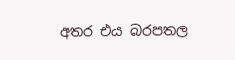අතර එය බරපතල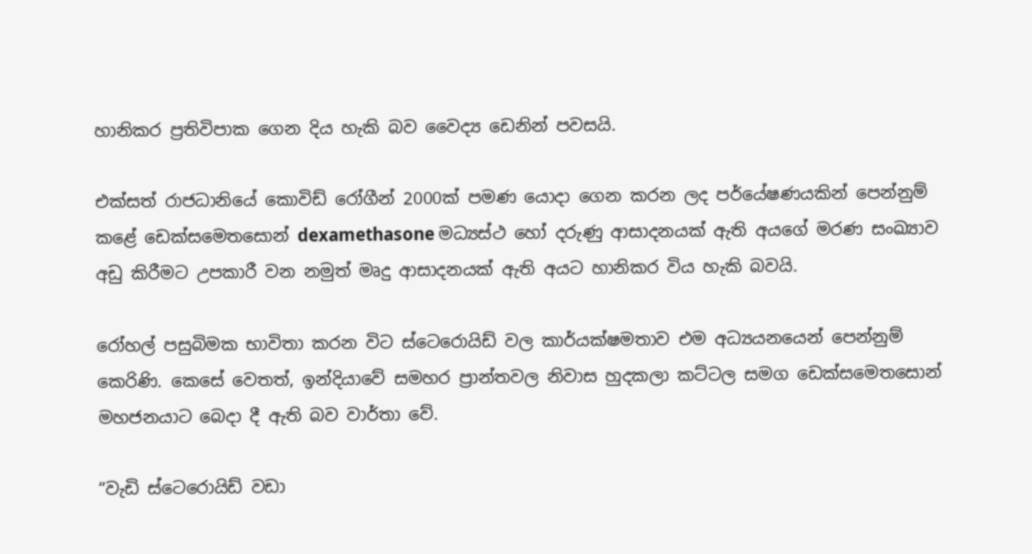හානිකර ප්‍රතිවිපාක ගෙන දිය හැකි බව වෛද්‍ය ඩෙනින් පවසයි.

එක්සත් රාජධානියේ කොවිඩ් රෝගීන් 2000ක් පමණ යොදා ගෙන කරන ලද පර්යේෂණයකින් පෙන්නුම් කළේ ඩෙක්සමෙතසොන් dexamethasone මධ්‍යස්ථ හෝ දරුණු ආසාදනයක් ඇති අයගේ මරණ සංඛ්‍යාව අඩු කිරීමට උපකාරී වන නමුත් මෘදු ආසාදනයක් ඇති අයට හානිකර විය හැකි බවයි.

රෝහල් පසුබිමක භාවිතා කරන විට ස්ටෙරොයිඩ් වල කාර්යක්ෂමතාව එම අධ්‍යයනයෙන් පෙන්නුම් කෙරිණි. කෙසේ වෙතත්, ඉන්දියාවේ සමහර ප්‍රාන්තවල නිවාස හුදකලා කට්ටල සමග ඩෙක්සමෙතසොන් මහජනයාට බෙදා දී ඇති බව වාර්තා වේ.

“වැඩි ස්ටෙරොයිඩ් වඩා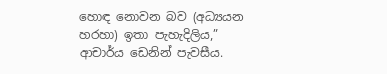හොඳ නොවන බව (අධ්‍යයන හරහා) ඉතා පැහැදිලිය,” ආචාර්ය ඩෙනින් පැවසීය.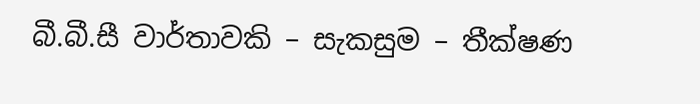බී.බී.සී වාර්තාවකි – සැකසුම – තීක්ෂණ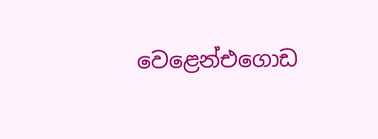වෙළෙන්එගොඩ